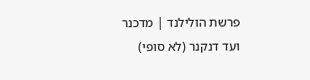פרשת הולילנד | מדכנר ועד דנקנר (לא סופי)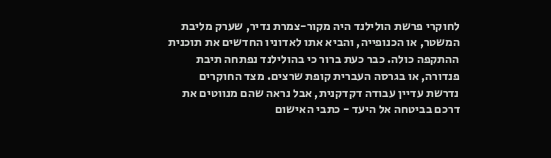לחוקרי פרשת הולילנד היה מקור-צמרת נדיר, שערק מליבת המשטר, או הכנופייה, והביא אתו לאדוניו החדשים את תוכנית ההתקפה כולה. כבר כעת ברור כי בהולילנד נפתחה תיבת פנדורה, או בגרסה העברית קופת שרצים. מצד החוקרים נדרשת עדיין עבודה דקדקנית, אבל נראה שהם מנווטים את דרכם בביטחה אל היעד - כתבי האישום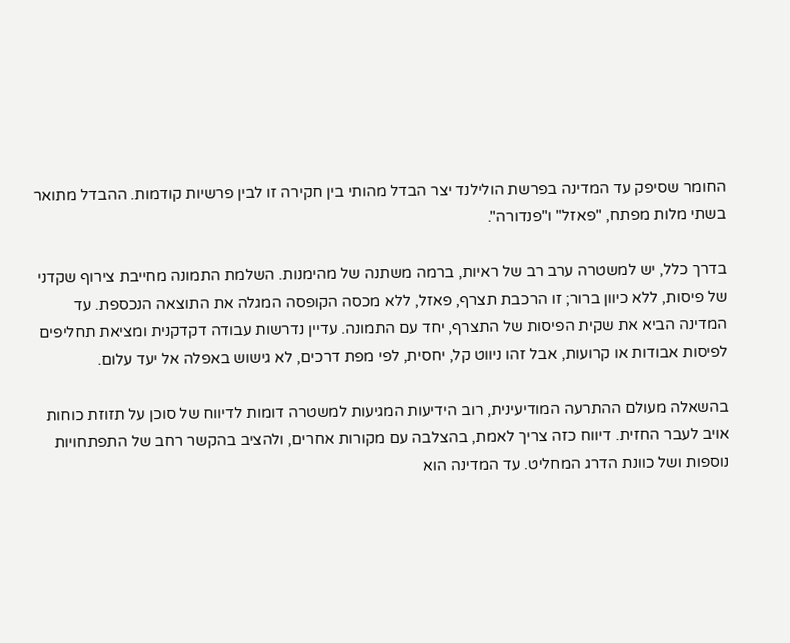החומר שסיפק עד המדינה בפרשת הולילנד יצר הבדל מהותי בין חקירה זו לבין פרשיות קודמות. ההבדל מתואר בשתי מלות מפתח, "פאזל" ו"פנדורה".

בדרך כלל, יש למשטרה ערב רב של ראיות, ברמה משתנה של מהימנות. השלמת התמונה מחייבת צירוף שקדני של פיסות, ללא כיוון ברור; זו הרכבת תצרף, פאזל, ללא מכסה הקופסה המגלה את התוצאה הנכספת. עד המדינה הביא את שקית הפיסות של התצרף, יחד עם התמונה. עדיין נדרשות עבודה דקדקנית ומציאת תחליפים לפיסות אבודות או קרועות, אבל זהו ניווט קל, יחסית, לפי מפת דרכים, לא גישוש באפלה אל יעד עלום.

בהשאלה מעולם ההתרעה המודיעינית, רוב הידיעות המגיעות למשטרה דומות לדיווח של סוכן על תזוזת כוחות אויב לעבר החזית. דיווח כזה צריך לאמת, בהצלבה עם מקורות אחרים, ולהציב בהקשר רחב של התפתחויות נוספות ושל כוונת הדרג המחליט. עד המדינה הוא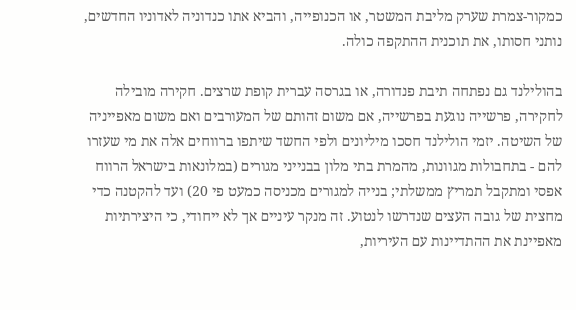כמקור-צמרת שערק מליבת המשטר, או הכנופייה, והביא אתו כנדוניה לאדוניו החדשים, נותני חסותו, את תוכנית ההתקפה כולה.

בהולילנד גם נפתחה תיבת פנדורה, או בגרסה עברית קופת שרצים. חקירה מובילה לחקירה, פרשייה נוגעת בפרשייה, אם משום זהותם של המעורבים ואם משום מאפייניה של השיטה. יזמי הולילנד חסכו מיליונים ולפי החשד שיתפו ברווחים אלה את מי שעזרו להם - בתחבולות מגוונות, מהמרת בתי מלון בבנייני מגורים (במלונאות בישראל הרווח אפסי ומתקבל תמריץ ממשלתי; בנייה למגורים מכניסה כמעט פי 20) ועד להקטנה כדי מחצית של גובה העצים שנדרשו לנטוע. זה מנקר עיניים אך לא ייחודי, כי היצירתיות מאפיינת את ההתדיינות עם העיריות,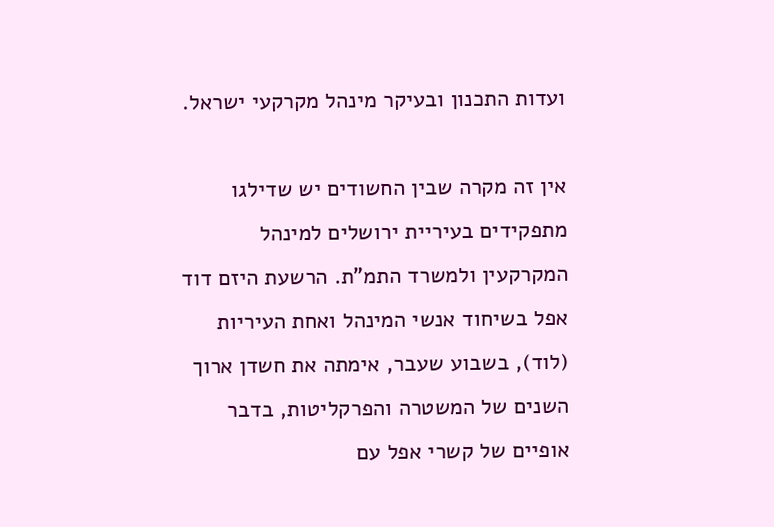ועדות התכנון ובעיקר מינהל מקרקעי ישראל.

אין זה מקרה שבין החשודים יש שדילגו מתפקידים בעיריית ירושלים למינהל המקרקעין ולמשרד התמ"ת. הרשעת היזם דוד אפל בשיחוד אנשי המינהל ואחת העיריות (לוד), בשבוע שעבר, אימתה את חשדן ארוך השנים של המשטרה והפרקליטות, בדבר אופיים של קשרי אפל עם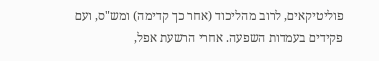פוליטיקאים, לרוב מהליכוד (אחר כך קדימה) ומש"ס, ועם פקידים בעמדות השפעה. אחרי הרשעת אפל,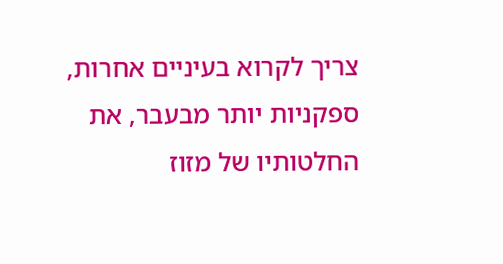צריך לקרוא בעיניים אחרות, ספקניות יותר מבעבר, את החלטותיו של מזוז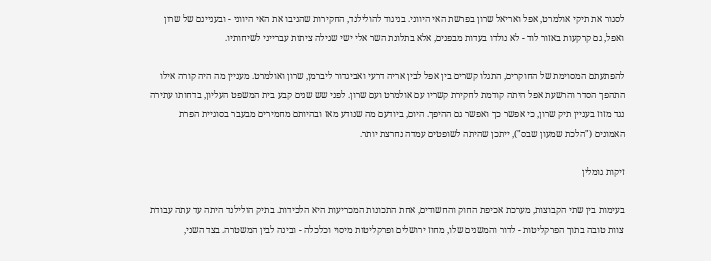לסגור את תיקי אולמרט, אפל ואריאל שרון בפרשת האי היווני. בניגוד להולילנד, החקירות שהניבו את האי היווני - ובעניינם של שרון ואפל, גם קרקעות באזור לוד - לא נולדו בעדות מבפנים, אלא בתלונת השר אלי ישי שגילה ציתות עברייני לשיחותיו.

להפתעתם המסוימת של החוקרים, התגלו קשרים בין אפל לבין אריה דרעי ואביגדור ליברמן, שרון ואולמרט. מעניין מה היה קורה אילו התהפך הסדר והרשעת אפל היתה קודמת לחקירת קשריו עם אולמרט ועם שרון. לפני שש שנים קבע בית המשפט העליון, בדחותו עתירה נגד מזוז בעניין תיק שרון, כי אפשר כך ואפשר גם ההיפך. היום, ביודעם מה שנודע מאז ובהיותם מחמירים מבעבר בסוגיית הפרת האמונים ("הלכת שמעון שבס"), ייתכן שהיתה לשופטים עמדה נחרצת יותר.

זיקות גומלין

בעימות בין שתי הקבוצות, מערכת אכיפת החוק והחשודים, אחת התכונות המכריעות היא הלכידות. בתיק הולילנד היתה עד עתה עבודת צוות טובה בתוך הפרקליטות - לדור והמשנים שלו, מחוז ירושלים ופרקליטות מיסוי וכלכלה - ובינה לבין המשטרה. בצד השני,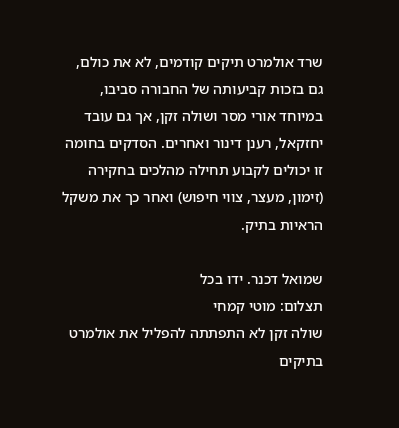שרד אולמרט תיקים קודמים, לא את כולם, גם בזכות קביעותה של החבורה סביבו, במיוחד אורי מסר ושולה זקן, אך גם עובד יחזקאל, רענן דינור ואחרים. הסדקים בחומה זו יכולים לקבוע תחילה מהלכים בחקירה (זימון, מעצר, צווי חיפוש) ואחר כך את משקל הראיות בתיק.

שמואל דכנר. ידו בכל
תצלום: מוטי קמחי
שולה זקן לא התפתתה להפליל את אולמרט בתיקים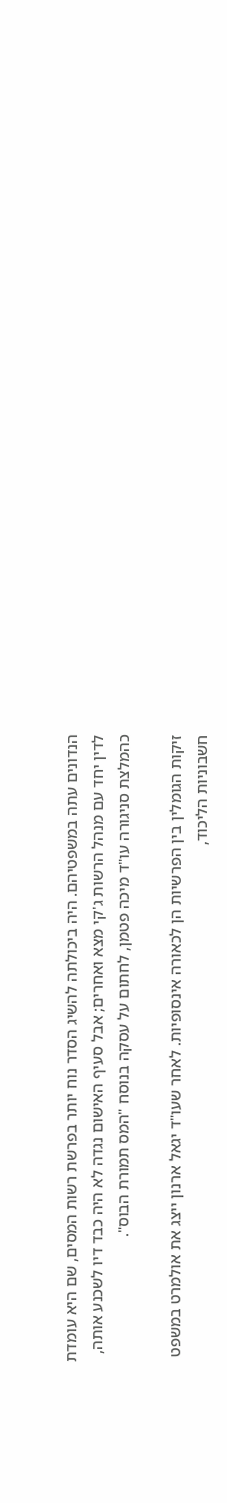הנדונים עתה במשפטיהם. היה ביכולתה להשיג הסדר נוח יותר בפרשת רשות המסים, שם היא עומדת לדין יחד עם מנהל הרשות ג'קי מצא ואחרים; אבל סעיף האישום נגדה לא היה כבד דיו לשכנע אותה, כהמלצת סניגורה עו"ד מיכה פטמן, לחתום על עסקה בנוסח "המס תמורת הבוס".

זיקות הגומלין בין הפרשיות הן לכאורה אינסופיות. לאחר שעו"ד יגאל ארנון ייצג את אולמרט במשפט חשבוניות הליכוד,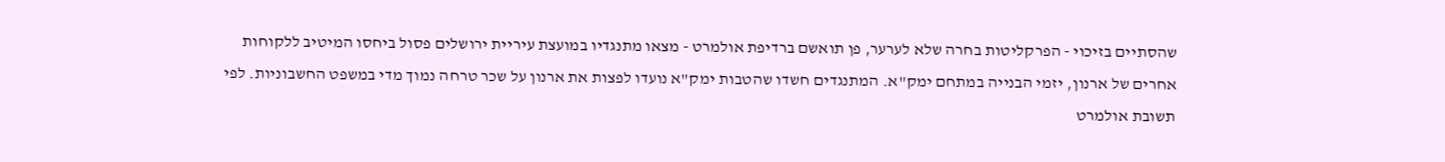שהסתיים בזיכוי - הפרקליטות בחרה שלא לערער, פן תואשם ברדיפת אולמרט - מצאו מתנגדיו במועצת עיריית ירושלים פסול ביחסו המיטיב ללקוחות אחרים של ארנון, יזמי הבנייה במתחם ימק"א. המתנגדים חשדו שהטבות ימק"א נועדו לפצות את ארנון על שכר טרחה נמוך מדי במשפט החשבוניות. לפי תשובת אולמרט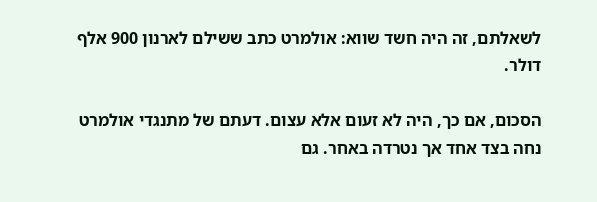לשאלתם, זה היה חשד שווא: אולמרט כתב ששילם לארנון 900 אלף דולר.

הסכום, אם כך, היה לא זעום אלא עצום. דעתם של מתנגדי אולמרט נחה בצד אחד אך נטרדה באחר. גם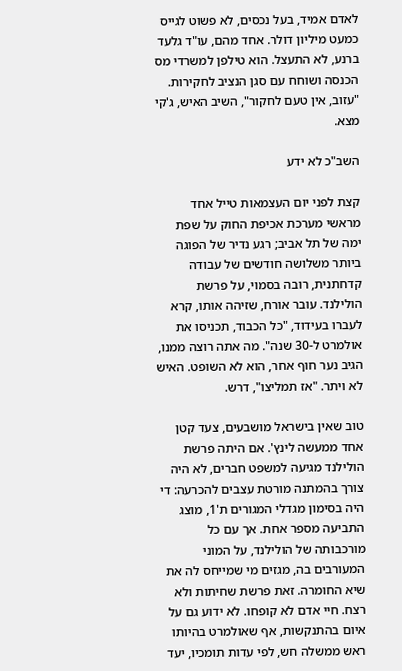לאדם אמיד, בעל נכסים, לא פשוט לגייס כמעט מיליון דולר. אחד מהם, עו"ד גלעד ברנע, לא התעצל. הוא טילפן למשרדי מס הכנסה ושוחח עם סגן הנציב לחקירות. "עזוב, אין טעם לחקור", השיב האיש, ג'קי מצא.

השב"כ לא ידע

קצת לפני יום העצמאות טייל אחד מראשי מערכת אכיפת החוק על שפת ימה של תל אביב; רגע נדיר של הפוגה ביותר משלושה חודשים של עבודה קדחתנית, רובה בסמוי, על פרשת הולילנד. עובר אורח, שזיהה אותו, קרא לעברו בעידוד, "כל הכבוד, תכניסו את אולמרט ל-30 שנה". מה אתה רוצה ממנו, הגיב נער חוף אחר, הוא לא השופט. האיש לא ויתר. "אז תמליצו", דרש.

טוב שאין בישראל מושבעים, צעד קטן אחד ממעשה לינץ'. אם היתה פרשת הולילנד מגיעה למשפט חברים, לא היה צורך בהמתנה מורטת עצבים להכרעה: די היה בסימון מגדלי המגורים ת'1, מוצג התביעה מספר אחת. אך עם כל מורכבותה של הולילנד, על המוני המעורבים בה, מגזים מי שמייחס לה את שיא החומרה. זאת פרשת שחיתות ולא רצח. חיי אדם לא קופחו. לא ידוע גם על איום בהתנקשות, אף שאולמרט בהיותו ראש ממשלה חש, לפי עדות תומכיו, יעד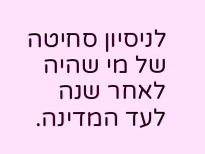לניסיון סחיטה של מי שהיה לאחר שנה לעד המדינה.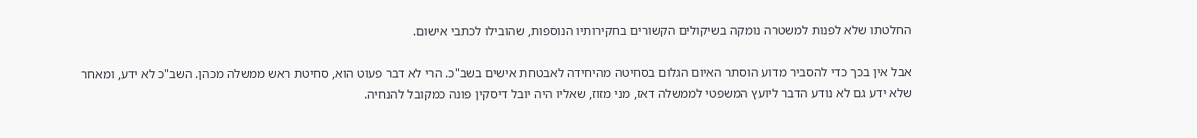החלטתו שלא לפנות למשטרה נומקה בשיקולים הקשורים בחקירותיו הנוספות, שהובילו לכתבי אישום.

אבל אין בכך כדי להסביר מדוע הוסתר האיום הגלום בסחיטה מהיחידה לאבטחת אישים בשב"כ. הרי לא דבר פעוט הוא, סחיטת ראש ממשלה מכהן. השב"כ לא ידע, ומאחר שלא ידע גם לא נודע הדבר ליועץ המשפטי לממשלה דאז, מני מזוז, שאליו היה יובל דיסקין פונה כמקובל להנחיה.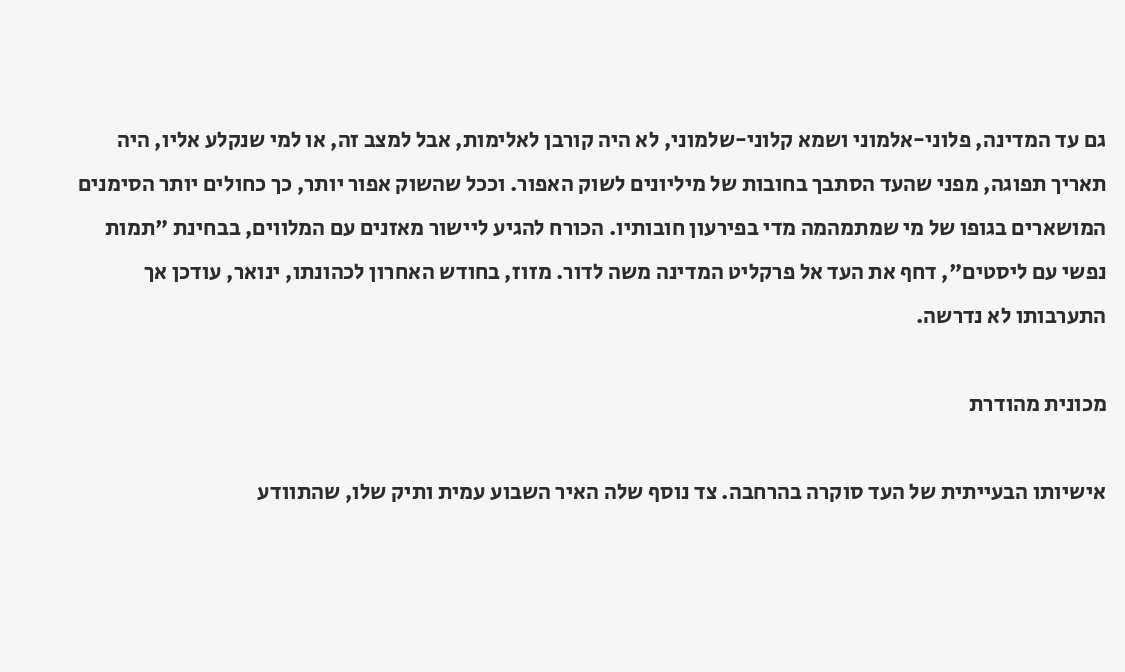גם עד המדינה, פלוני-אלמוני ושמא קלוני-שלמוני, לא היה קורבן לאלימות, אבל למצב זה, או למי שנקלע אליו, היה תאריך תפוגה, מפני שהעד הסתבך בחובות של מיליונים לשוק האפור. וככל שהשוק אפור יותר, כך כחולים יותר הסימנים המושארים בגופו של מי שמתמהמה מדי בפירעון חובותיו. הכורח להגיע ליישור מאזנים עם המלווים, בבחינת "תמות נפשי עם ליסטים", דחף את העד אל פרקליט המדינה משה לדור. מזוז, בחודש האחרון לכהונתו, ינואר, עודכן אך התערבותו לא נדרשה.

מכונית מהודרת

אישיותו הבעייתית של העד סוקרה בהרחבה. צד נוסף שלה האיר השבוע עמית ותיק שלו, שהתוודע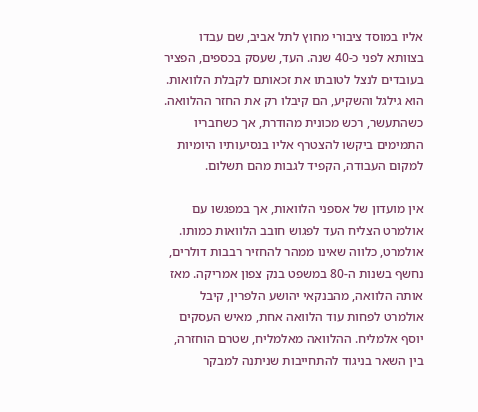אליו במוסד ציבורי מחוץ לתל אביב, שם עבדו בצוותא לפני כ-40 שנה. העד, שעסק בכספים, הפציר בעובדים לנצל לטובתו את זכאותם לקבלת הלוואות. הוא גילגל והשקיע, הם קיבלו רק את החזר ההלוואה. כשהתעשר, רכש מכונית מהודרת, אך כשחבריו התמימים ביקשו להצטרף אליו בנסיעותיו היומיות למקום העבודה, הקפיד לגבות מהם תשלום.

אין מועדון של אספני הלוואות, אך במפגשו עם אולמרט הצליח העד לפגוש חובב הלוואות כמותו. אולמרט, כלווה שאינו ממהר להחזיר רבבות דולרים, נחשף בשנות ה-80 במשפט בנק צפון אמריקה. מאז אותה הלוואה, מהבנקאי יהושע הלפרין, קיבל אולמרט לפחות עוד הלוואה אחת, מאיש העסקים יוסף אלמליח. ההלוואה מאלמליח, שטרם הוחזרה, בין השאר בניגוד להתחייבות שניתנה למבקר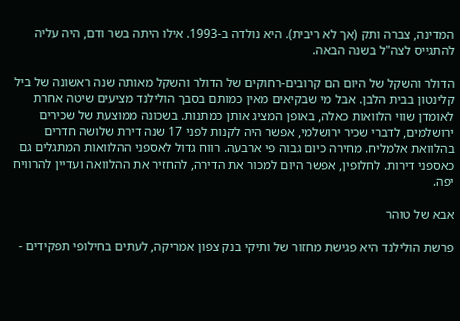המדינה, צברה ותק (אך לא ריבית). היא נולדה ב-1993. אילו היתה בשר ודם, היה עליה להתגייס לצה"ל בשנה הבאה.

הדולר והשקל של היום הם קרובים-רחוקים של הדולר והשקל מאותה שנה ראשונה של ביל קלינטון בבית הלבן. אבל מי שבקיאים מאין כמותם בסבך הולילנד מציעים שיטה אחרת לאומדן שווי הלוואות כאלה, באופן המציג אותן כמתנות. בשכונה ממוצעת של שכירים ירושלמים, לדברי שכיר ירושלמי, אפשר היה לקנות לפני 17 שנה דירת שלושה חדרים בהלוואת אלמליח. מחירה כיום גבוה פי ארבעה. רווח גדול לאספני ההלוואות המתגלים גם כאספני דירות. לחלופין, אפשר היום למכור את הדירה, להחזיר את ההלוואה ועדיין להרוויח יפה.

אבא של טוהר

פרשת הולילנד היא פגישת מחזור של ותיקי בנק צפון אמריקה, לעתים בחילופי תפקידים -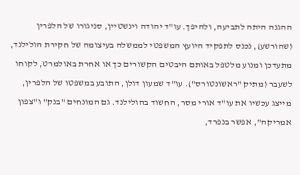ההגנה היתה לתביעה, ולהיפך. עו"ד יהודה וינשטיין, סניגורו של הלפרין (שהורשע), נכנס לתפקיד היועץ המשפטי לממשלה בעיצומה של חקירת הולילנד, מתעדכן ומנוע מלטפל באותם היבטים הקשורים כך או אחרת באולמרט, לקוחו לשעבר (מתיק "ראשונטורס"). עו"ד שמעון דולן, התובע במשפטו של הלפרין, מייצג עכשיו את עו"ד אורי מסר, החשוד בהולילנד. גם המונחים "בנק" ו"צפון אמריקה", אפשר בנפרד,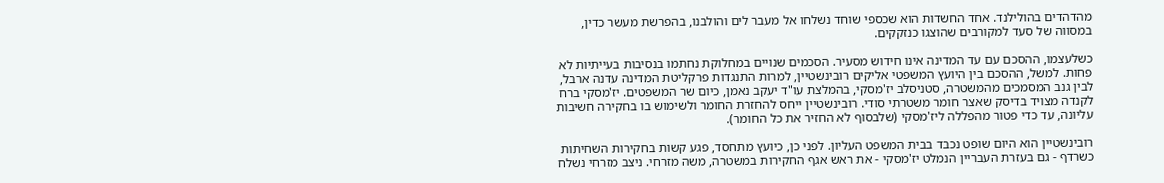מהדהדים בהולילנד. אחד החשדות הוא שכספי שוחד נשלחו אל מעבר לים והולבנו, בהפרשת מעשר כדין, במסווה של סעד למקורבים שהוצגו כנזקקים.

כשלעצמו, ההסכם עם עד המדינה אינו חידוש מסעיר. הסכמים שנויים במחלוקת נחתמו בנסיבות בעייתיות לא פחות. למשל, ההסכם בין היועץ המשפטי אליקים רובינשטיין, למרות התנגדות פרקליטת המדינה עדנה ארבל, לבין גנב המסמכים מהמשטרה, סטניסלב יז'מסקי, בהמלצת עו"ד יעקב נאמן, כיום שר המשפטים. יז'מסקי ברח לקנדה מצויד בדיסק שאצר חומר משטרתי סודי. רובינשטיין ייחס להחזרת החומר ולשימוש בו בחקירה חשיבות עליונה, עד כדי פטור מהפללה ליז'מסקי (שלבסוף לא החזיר את כל החומר).

רובינשטיין הוא היום שופט נכבד בבית המשפט העליון. לפני כן, כיועץ מתחסד, פגע קשות בחקירות השחיתות כשרדף - גם בעזרת העבריין הנמלט יז'מסקי - את ראש אגף החקירות במשטרה, משה מזרחי. ניצב מזרחי נשלח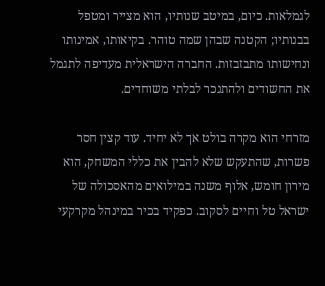לגמלאות. כיום, במיטב שנותיו, הוא מצייר ומטפל בבנותיו; הקטנה שבהן שמה טוהר. בקיאותו, אמינותו ונחישותו מתבזבזות. החברה הישראלית מעדיפה לתגמל את החשודים ולהתנכר לבלתי משוחדים.

מזרחי הוא מקרה בולט אך לא יחיד. עוד קצין חסר פשרות, שהתעקש שלא להבין את כללי המשחק, הוא מירון חומש, אלוף משנה במילואים מהאסכולה של ישראל טל וחיים לסקוב. כפקיד בכיר במינהל מקרקעי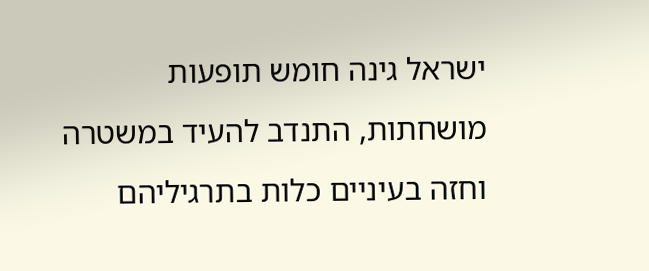ישראל גינה חומש תופעות מושחתות, התנדב להעיד במשטרה וחזה בעיניים כלות בתרגיליהם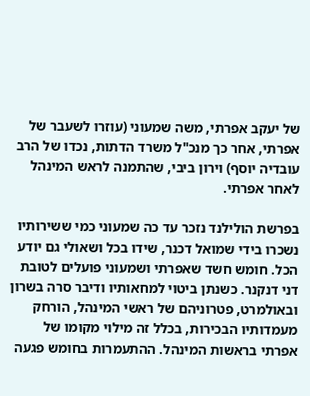של יעקב אפרתי, משה שמעוני (עוזרו לשעבר של אפרתי, אחר כך מנכ"ל משרד הדתות, נכדו של הרב עובדיה יוסף) וירון ביבי, שהתמנה לראש המינהל לאחר אפרתי.

בפרשת הולילנד נזכר עד כה שמעוני כמי ששירותיו נשכרו בידי שמואל דכנר, שידו בכל ושאולי גם יודע הכל. חומש חשד שאפרתי ושמעוני פועלים לטובת דני דנקנר. כשנתן ביטוי למחאותיו ודיבר סרה בשרון ובאולמרט, פטרוניהם של ראשי המינהל, הורחק מעמדותיו הבכירות, בכלל זה מילוי מקומו של אפרתי בראשות המינהל. ההתעמרות בחומש פגעה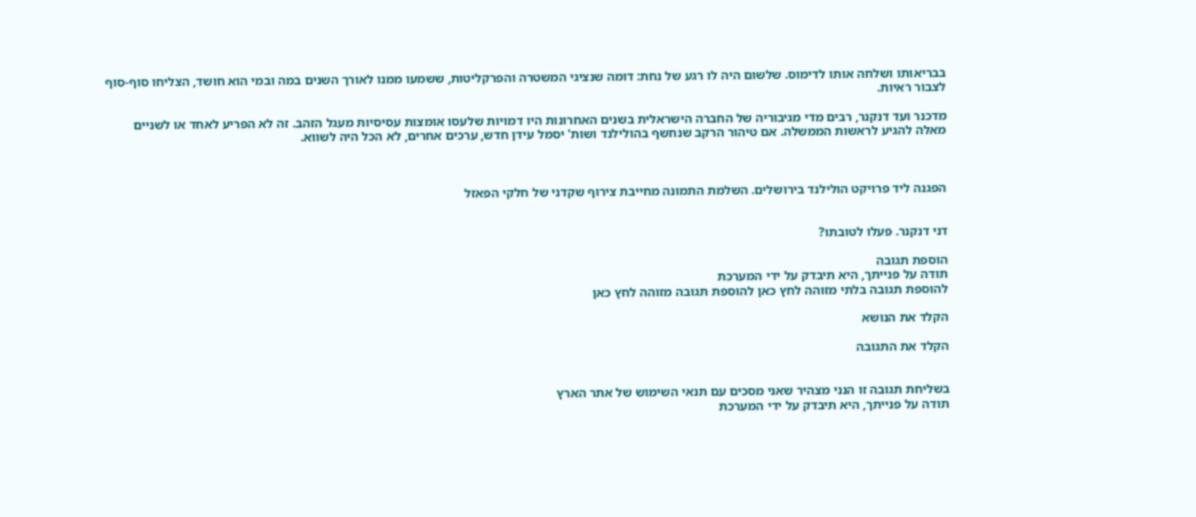בבריאותו ושלחה אותו לדימוס. שלשום היה לו רגע של נחת: דומה שנציגי המשטרה והפרקליטות, ששמעו ממנו לאורך השנים במה ובמי הוא חושד, הצליחו סוף-סוף לצבור ראיות.

מדכנר ועד דנקנר, רבים מדי מגיבוריה של החברה הישראלית בשנים האחרונות היו דמויות שלעסו אומצות עסיסיות מעגל הזהב. זה לא הפריע לאחד או לשניים מאלה להגיע לראשות הממשלה. אם טיהור הרקב שנחשף בהולילנד ושות' יסמל עידן חדש, ערכים אחרים, לא הכל היה לשווא.



הפגנה ליד פרויקט הולילנד בירושלים. השלמת התמונה מחייבת צירוף שקדני של חלקי הפאזל


דני דנקנר. פעלו לטובתו?

הוספת תגובה
תודה על פנייתך, היא תיבדק על ידי המערכת
להוספת תגובה בלתי מזוהה לחץ כאן להוספת תגובה מזוהה לחץ כאן

הקלד את הנושא

הקלד את התגובה


בשליחת תגובה זו הנני מצהיר שאני מסכים עם תנאי השימוש של אתר הארץ
תודה על פנייתך, היא תיבדק על ידי המערכת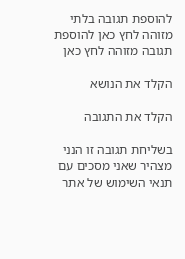להוספת תגובה בלתי מזוהה לחץ כאן להוספת תגובה מזוהה לחץ כאן

הקלד את הנושא

הקלד את התגובה

בשליחת תגובה זו הנני מצהיר שאני מסכים עם תנאי השימוש של אתר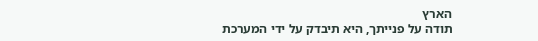הארץ
תודה על פנייתך, היא תיבדק על ידי המערכת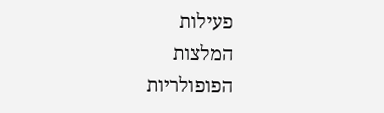פעילות
המלצות
הפופולריות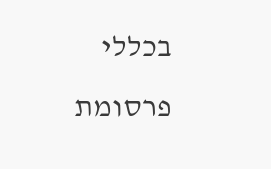בכללי
פרסומת